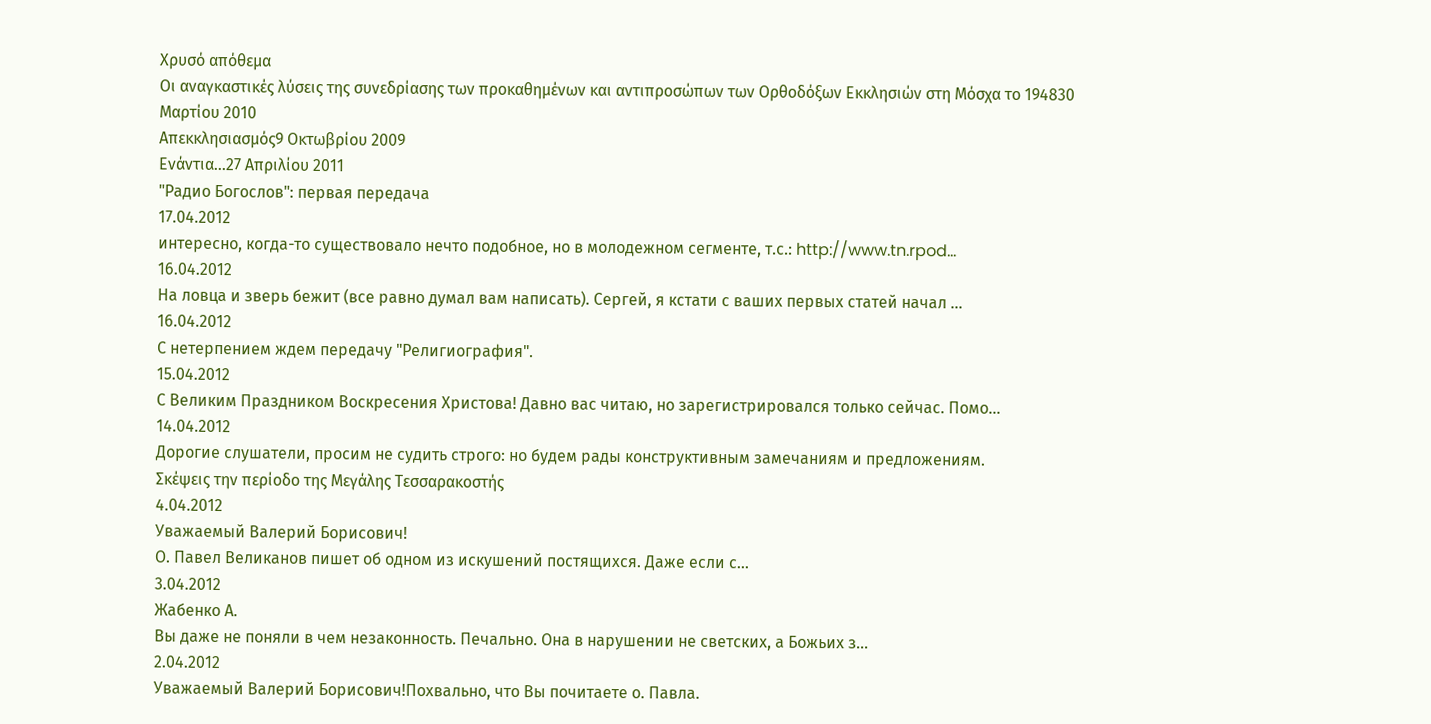Χρυσό απόθεμα
Οι αναγκαστικές λύσεις της συνεδρίασης των προκαθημένων και αντιπροσώπων των Ορθοδόξων Εκκλησιών στη Μόσχα το 194830 Μαρτίου 2010
Απεκκλησιασμός9 Οκτωβρίου 2009
Ενάντια...27 Απριλίου 2011
"Радио Богослов": первая передача
17.04.2012
интересно, когда-то существовало нечто подобное, но в молодежном сегменте, т.с.: http://www.tn.rpod...
16.04.2012
На ловца и зверь бежит (все равно думал вам написать). Сергей, я кстати с ваших первых статей начал ...
16.04.2012
С нетерпением ждем передачу "Религиография".
15.04.2012
С Великим Праздником Воскресения Христова! Давно вас читаю, но зарегистрировался только сейчас. Помо...
14.04.2012
Дорогие слушатели, просим не судить строго: но будем рады конструктивным замечаниям и предложениям.
Σκέψεις την περίοδο της Μεγάλης Τεσσαρακοστής
4.04.2012
Уважаемый Валерий Борисович!
О. Павел Великанов пишет об одном из искушений постящихся. Даже если с...
3.04.2012
Жабенко А.
Вы даже не поняли в чем незаконность. Печально. Она в нарушении не светских, а Божьих з...
2.04.2012
Уважаемый Валерий Борисович!Похвально, что Вы почитаете о. Павла.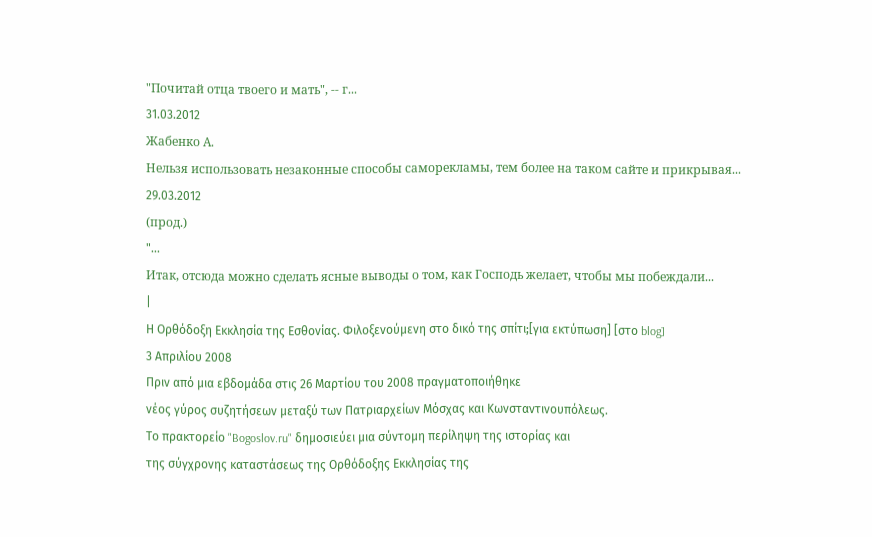"Почитай отца твоего и мать", -- г...
31.03.2012
Жабенко А.
Нельзя использовать незаконные способы саморекламы, тем более на таком сайте и прикрывая...
29.03.2012
(прод.)
"...
Итак, отсюда можно сделать ясные выводы о том, как Господь желает, чтобы мы побеждали...
|
Η Ορθόδοξη Εκκλησία της Εσθονίας. Φιλοξενούμενη στο δικό της σπίτι;[για εκτύπωση] [στο blog]
3 Απριλίου 2008
Πριν από μια εβδομάδα στις 26 Μαρτίου του 2008 πραγματοποιήθηκε
νέος γύρος συζητήσεων μεταξύ των Πατριαρχείων Μόσχας και Κωνσταντινουπόλεως.
Το πρακτορείο "Bogoslov.ru" δημοσιεύει μια σύντομη περίληψη της ιστορίας και
της σύγχρονης καταστάσεως της Ορθόδοξης Εκκλησίας της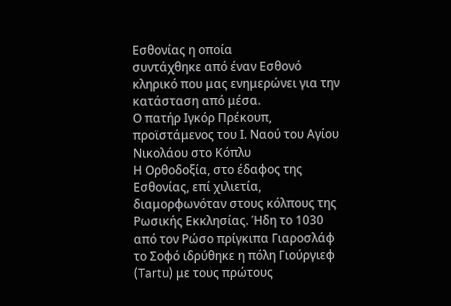Εσθονίας η οποία
συντάχθηκε από έναν Εσθονό κληρικό που μας ενημερώνει για την κατάσταση από μέσα.
Ο πατήρ Ιγκόρ Πρέκουπ, προϊστάμενος του Ι. Ναού του Αγίου Νικολάου στο Κόπλυ
Η Ορθοδοξία, στο έδαφος της Εσθονίας, επί χιλιετία, διαμορφωνόταν στους κόλπους της Ρωσικής Εκκλησίας. Ήδη το 1030 από τον Ρώσο πρίγκιπα Γιαροσλάφ το Σοφό ιδρύθηκε η πόλη Γιούργιεφ (Tartu) με τους πρώτους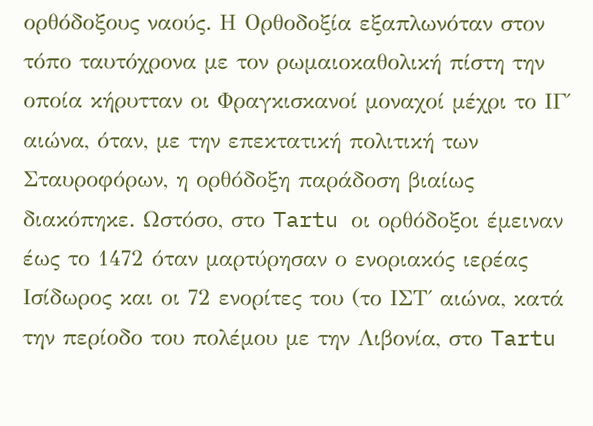ορθόδοξους ναούς. Η Ορθοδοξία εξαπλωνόταν στον τόπο ταυτόχρονα με τον ρωμαιοκαθολική πίστη την οποία κήρυτταν οι Φραγκισκανοί μοναχοί μέχρι το ΙΓ΄ αιώνα, όταν, με την επεκτατική πολιτική των Σταυροφόρων, η ορθόδοξη παράδοση βιαίως διακόπηκε. Ωστόσο, στο Tartu οι ορθόδοξοι έμειναν έως το 1472 όταν μαρτύρησαν ο ενοριακός ιερέας Ισίδωρος και οι 72 ενορίτες του (το ΙΣΤ΄ αιώνα, κατά την περίοδο του πολέμου με την Λιβονία, στο Tartu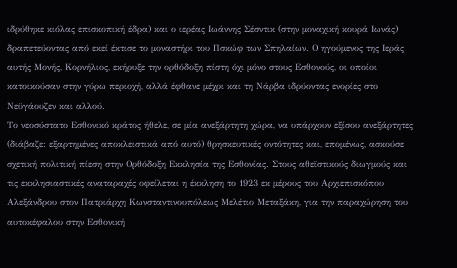ιδρύθηκε κιόλας επισκοπική έδρα) και ο ιερέας Ιωάννης Σέσντικ (στην μοναχική κουρά Ιωνάς) δραπετεύοντας από εκεί έκτισε το μοναστήρι του Πσκώφ των Σπηλαίων. Ο ηγούμενος της Ιεράς αυτής Μονής, Κορνήλιος, εκήρυξε την ορθόδοξη πίστη όχι μόνο στους Εσθονούς, οι οποίοι κατοικούσαν στην γύρω περιοχή, αλλά έφθανε μέχρι και τη Νάρβα ιδρύοντας ενορίες στο Νεϋγάουζεν και αλλού.
Το νεοσύστατο Εσθονικό κράτος ήθελε, σε μία ανεξάρτητη χώρα, να υπάρχουν εξίσου ανεξάρτητες (διάβαζε: εξαρτημένες αποκλειστικά από αυτό) θρησκευτικές οντότητες και, επομένως, ασκούσε σχετική πολιτική πίεση στην Ορθόδοξη Εκκλησία της Εσθονίας. Στους αθεϊστικούς διωγμούς και τις εκκλησιαστικές αναταραχές οφείλεται η έκκληση το 1923 εκ μέρους του Αρχιεπισκόπου Αλεξάνδρου στον Πατριάρχη Κωνσταντινουπόλεως Μελέτιο Μεταξάκη, για την παραχώρηση του αυτοκέφαλου στην Εσθονική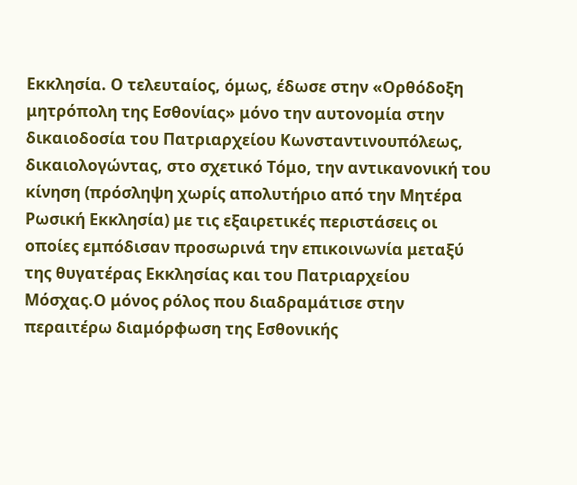Εκκλησία. Ο τελευταίος, όμως, έδωσε στην «Ορθόδοξη μητρόπολη της Εσθονίας» μόνο την αυτονομία στην δικαιοδοσία του Πατριαρχείου Κωνσταντινουπόλεως, δικαιολογώντας, στο σχετικό Τόμο, την αντικανονική του κίνηση (πρόσληψη χωρίς απολυτήριο από την Μητέρα Ρωσική Εκκλησία) με τις εξαιρετικές περιστάσεις οι οποίες εμπόδισαν προσωρινά την επικοινωνία μεταξύ της θυγατέρας Εκκλησίας και του Πατριαρχείου Μόσχας.Ο μόνος ρόλος που διαδραμάτισε στην περαιτέρω διαμόρφωση της Εσθονικής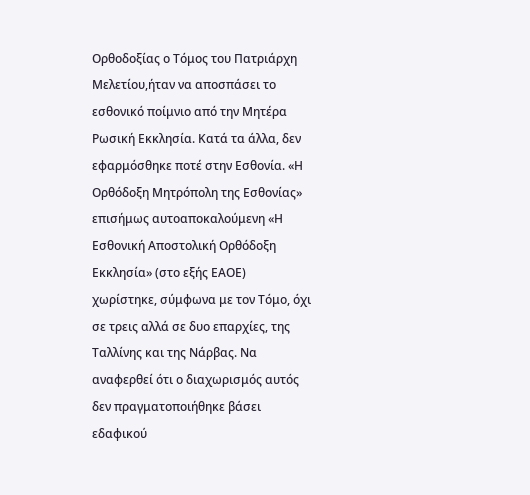Ορθοδοξίας ο Τόμος του Πατριάρχη Μελετίου,ήταν να αποσπάσει το εσθονικό ποίμνιο από την Μητέρα Ρωσική Εκκλησία. Κατά τα άλλα, δεν εφαρμόσθηκε ποτέ στην Εσθονία. «Η Ορθόδοξη Μητρόπολη της Εσθονίας» επισήμως αυτοαποκαλούμενη «Η Εσθονική Αποστολική Ορθόδοξη Εκκλησία» (στο εξής ΕΑΟΕ) χωρίστηκε, σύμφωνα με τον Τόμο, όχι σε τρεις αλλά σε δυο επαρχίες, της Ταλλίνης και της Νάρβας. Να αναφερθεί ότι ο διαχωρισμός αυτός δεν πραγματοποιήθηκε βάσει εδαφικού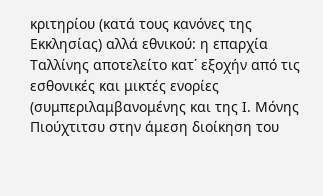κριτηρίου (κατά τους κανόνες της Εκκλησίας) αλλά εθνικού: η επαρχία Ταλλίνης αποτελείτο κατ΄ εξοχήν από τις εσθονικές και μικτές ενορίες (συμπεριλαμβανομένης και της Ι. Μόνης Πιούχτιτσυ στην άμεση διοίκηση του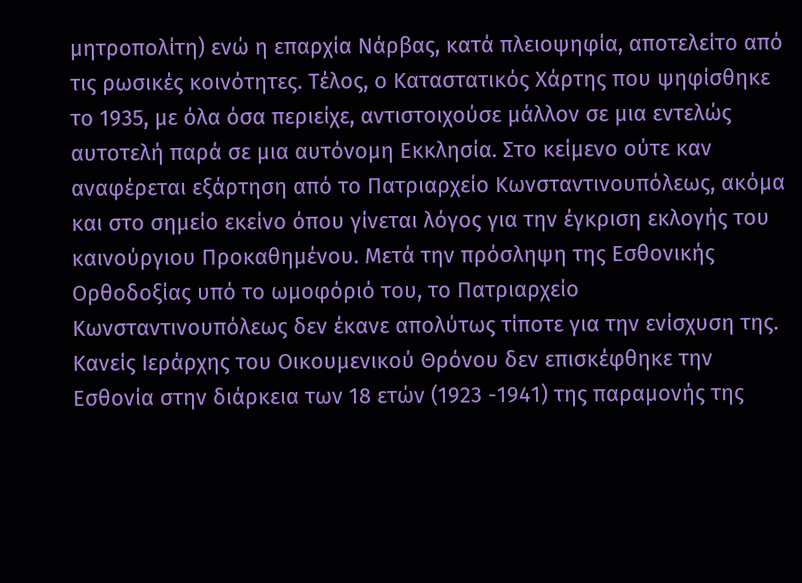μητροπολίτη) ενώ η επαρχία Νάρβας, κατά πλειοψηφία, αποτελείτο από τις ρωσικές κοινότητες. Τέλος, ο Καταστατικός Χάρτης που ψηφίσθηκε το 1935, με όλα όσα περιείχε, αντιστοιχούσε μάλλον σε μια εντελώς αυτοτελή παρά σε μια αυτόνομη Εκκλησία. Στο κείμενο ούτε καν αναφέρεται εξάρτηση από το Πατριαρχείο Κωνσταντινουπόλεως, ακόμα και στο σημείο εκείνο όπου γίνεται λόγος για την έγκριση εκλογής του καινούργιου Προκαθημένου. Μετά την πρόσληψη της Εσθονικής Ορθοδοξίας υπό το ωμοφόριό του, το Πατριαρχείο Κωνσταντινουπόλεως δεν έκανε απολύτως τίποτε για την ενίσχυση της. Κανείς Ιεράρχης του Οικουμενικού Θρόνου δεν επισκέφθηκε την Εσθονία στην διάρκεια των 18 ετών (1923 -1941) της παραμονής της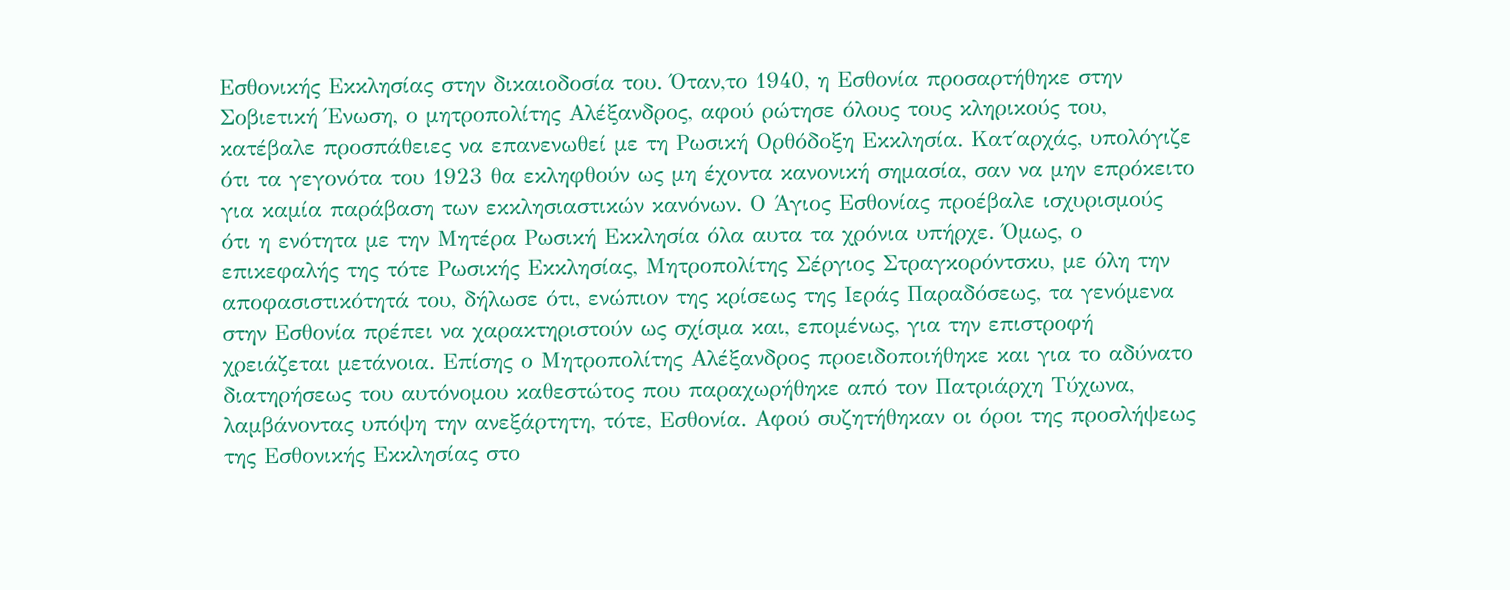Εσθονικής Εκκλησίας στην δικαιοδοσία του. Όταν,το 1940, η Εσθονία προσαρτήθηκε στην Σοβιετική Ένωση, ο μητροπολίτης Αλέξανδρος, αφού ρώτησε όλους τους κληρικούς του, κατέβαλε προσπάθειες να επανενωθεί με τη Ρωσική Ορθόδοξη Εκκλησία. Κατ΄αρχάς, υπολόγιζε ότι τα γεγονότα του 1923 θα εκληφθούν ως μη έχοντα κανονική σημασία, σαν να μην επρόκειτο για καμία παράβαση των εκκλησιαστικών κανόνων. Ο Άγιος Εσθονίας προέβαλε ισχυρισμούς ότι η ενότητα με την Μητέρα Ρωσική Εκκλησία όλα αυτα τα χρόνια υπήρχε. Όμως, ο επικεφαλής της τότε Ρωσικής Εκκλησίας, Μητροπολίτης Σέργιος Στραγκορόντσκυ, με όλη την αποφασιστικότητά του, δήλωσε ότι, ενώπιον της κρίσεως της Ιεράς Παραδόσεως, τα γενόμενα στην Εσθονία πρέπει να χαρακτηριστούν ως σχίσμα και, επομένως, για την επιστροφή χρειάζεται μετάνοια. Επίσης ο Μητροπολίτης Αλέξανδρος προειδοποιήθηκε και για το αδύνατο διατηρήσεως του αυτόνομου καθεστώτος που παραχωρήθηκε από τον Πατριάρχη Τύχωνα, λαμβάνοντας υπόψη την ανεξάρτητη, τότε, Εσθονία. Αφού συζητήθηκαν οι όροι της προσλήψεως της Εσθονικής Εκκλησίας στο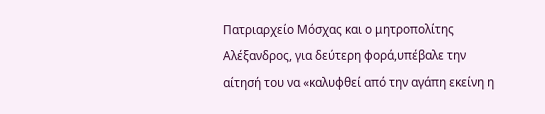Πατριαρχείο Μόσχας και ο μητροπολίτης Αλέξανδρος, για δεύτερη φορά,υπέβαλε την αίτησή του να «καλυφθεί από την αγάπη εκείνη η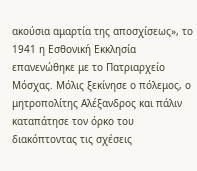ακούσια αμαρτία της αποσχίσεως», το 1941 η Εσθονική Εκκλησία επανενώθηκε με το Πατριαρχείο Μόσχας. Μόλις ξεκίνησε ο πόλεμος, ο μητροπολίτης Αλέξανδρος και πάλιν καταπάτησε τον όρκο του διακόπτοντας τις σχέσεις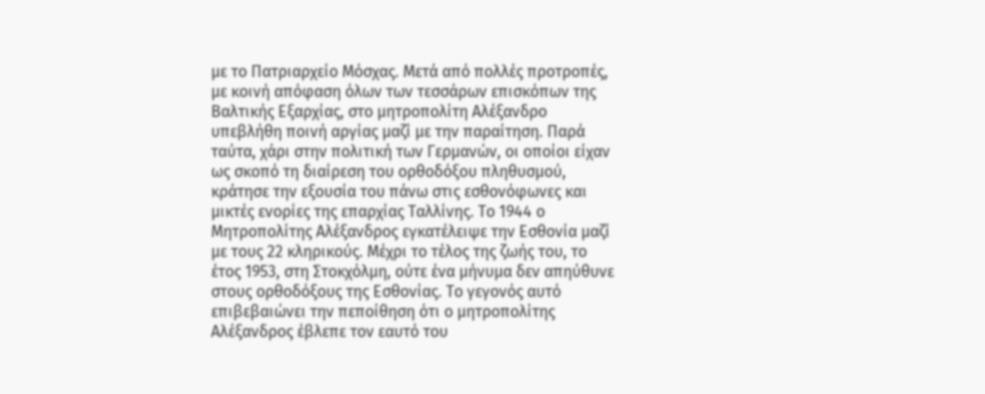με το Πατριαρχείο Μόσχας. Μετά από πολλές προτροπές, με κοινή απόφαση όλων των τεσσάρων επισκόπων της Βαλτικής Εξαρχίας, στο μητροπολίτη Αλέξανδρο υπεβλήθη ποινή αργίας μαζί με την παραίτηση. Παρά ταύτα, χάρι στην πολιτική των Γερμανών, οι οποίοι είχαν ως σκοπό τη διαίρεση του ορθοδόξου πληθυσμού, κράτησε την εξουσία του πάνω στις εσθονόφωνες και μικτές ενορίες της επαρχίας Ταλλίνης. Το 1944 ο Μητροπολίτης Αλέξανδρος εγκατέλειψε την Εσθονία μαζί με τους 22 κληρικούς. Μέχρι το τέλος της ζωής του, το έτος 1953, στη Στοκχόλμη, ούτε ένα μήνυμα δεν απηύθυνε στους ορθοδόξους της Εσθονίας. Το γεγονός αυτό επιβεβαιώνει την πεποίθηση ότι ο μητροπολίτης Αλέξανδρος έβλεπε τον εαυτό του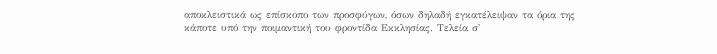αποκλειστικά ως επίσκοπο των προσφύγων, όσων δηλαδή εγκατέλειψαν τα όρια της κάποτε υπό την ποιμαντική του φροντίδα Εκκλησίας. Τελεία σ'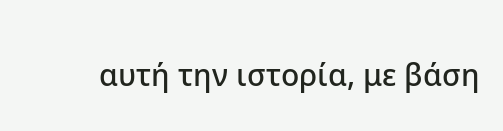αυτή την ιστορία, με βάση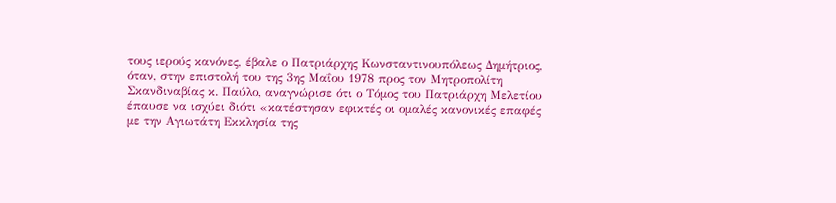τους ιερούς κανόνες, έβαλε ο Πατριάρχης Κωνσταντινουπόλεως Δημήτριος, όταν, στην επιστολή του της 3ης Μαΐου 1978 προς τον Μητροπολίτη Σκανδιναβίας κ. Παύλο, αναγνώρισε ότι ο Τόμος του Πατριάρχη Μελετίου έπαυσε να ισχύει διότι «κατέστησαν εφικτές οι ομαλές κανονικές επαφές με την Αγιωτάτη Εκκλησία της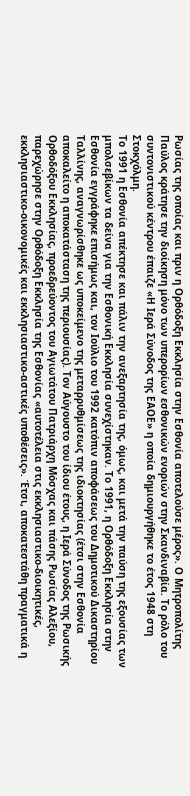Ρωσίας της οποίας και πριν η Ορθόδοξη Εκκλησία στην Εσθονία αποτελούσε μέρος». Ο Μητροπολίτης Παύλος κράτησε την διοίκηση μόνο των υπερορίων εσθονικών ενοριών στην Σκανδιναβία. Το ρόλο του συντονιστικού κέντρου έπαιζε «Η Ιερά Σύνοδος της ΕΑΟΕ» η οποία δημιουργήθηκε το έτος 1948 στη Στοκχόλμη.
Το 1991 η Εσθονία απέκτησε και πάλιν την ανεξαρτησία της, όμως, και μετά την παύση της εξουσίας των μπολσεβίκων τα δείνα για την Εσθονική Εκκλησία συνεχίστηκαν. Το 1991, η Ορθόδοξη Εκκλησία στην Εσθονία εγγράφηκε επισήμως και, τον Ιούλιο του 1992 κατόπιν αποφάσεως του Δημοτικού Δικαστηρίου Ταλλίνης, αναγνωρίσθηκε ως υποκείμενο της μεταρρυθμίσεως της ιδιοκτησίας (έτσι στην Εσθονία αποκαλείτο η αποκατάσταση της περιουσίας). Τον Αύγουστο του ίδιου έτους, η Ιερά Σύνοδος της Ρωσικής Ορθοδόξου Εκκλησίας, προεδρεύοντος του Αγιωτάτου Πατριάρχη Μόσχας και πάσης Ρωσίας Αλεξίου, παρεχώρησε στην Ορθόδοξη Εκκλησία της Εσθονίας «αυτοτέλεια στις εκκλησιαστικο-διοικητικές, εκκλησιαστικο-οικονομικές και εκκλησιαστικο-αστικές υποθέσεις». Έτσι, αποκατεστάθη πραγματικά η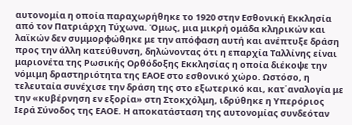αυτονομία η οποία παραχωρήθηκε το 1920 στην Εσθονική Εκκλησία από τον Πατριάρχη Τύχωνα. Όμως, μια μικρή ομάδα κληρικών και λαϊκών δεν συμμορφώθηκε με την απόφαση αυτή και ανέπτυξε δράση προς την άλλη κατεύθυνση, δηλώνοντας ότι η επαρχία Ταλλίνης είναι μαριονέτα της Ρωσικής Ορθόδοξης Εκκλησίας η οποία διέκοψε την νόμιμη δραστηριότητα της ΕΑΟΕ στο εσθονικό χώρο. Ωστόσο, η τελευταία συνέχισε την δράση της στο εξωτερικό και, κατ΄αναλογία με την «κυβέρνηση εν εξορία» στη Στοκχόλμη, ιδρύθηκε η Υπερόριος Ιερά Σύνοδος της ΕΑΟΕ. Η αποκατάσταση της αυτονομίας συνδεόταν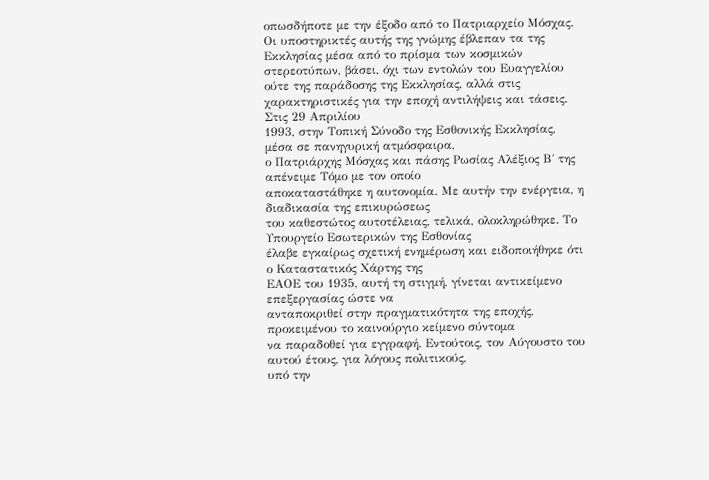οπωσδήποτε με την έξοδο από το Πατριαρχείο Μόσχας. Οι υποστηρικτές αυτής της γνώμης έβλεπαν τα της Εκκλησίας μέσα από το πρίσμα των κοσμικών στερεοτύπων, βάσει, όχι των εντολών του Ευαγγελίου ούτε της παράδοσης της Εκκλησίας, αλλά στις χαρακτηριστικές για την εποχή αντιλήψεις και τάσεις.
Στις 29 Απριλίου
1993, στην Τοπική Σύνοδο της Εσθονικής Εκκλησίας, μέσα σε πανηγυρική ατμόσφαιρα,
ο Πατριάρχης Μόσχας και πάσης Ρωσίας Αλέξιος Β΄ της απένειμε Τόμο με τον οποίο
αποκαταστάθηκε η αυτονομία. Με αυτήν την ενέργεια, η διαδικασία της επικυρώσεως
του καθεστώτος αυτοτέλειας, τελικά, ολοκληρώθηκε. Το Υπουργείο Εσωτερικών της Εσθονίας
έλαβε εγκαίρως σχετική ενημέρωση και ειδοποιήθηκε ότι ο Καταστατικός Χάρτης της
ΕΑΟΕ του 1935, αυτή τη στιγμή, γίνεται αντικείμενο επεξεργασίας ώστε να
ανταποκριθεί στην πραγματικότητα της εποχής, προκειμένου το καινούργιο κείμενο σύντομα
να παραδοθεί για εγγραφή. Εντούτοις, τον Αύγουστο του αυτού έτους, για λόγους πολιτικούς,
υπό την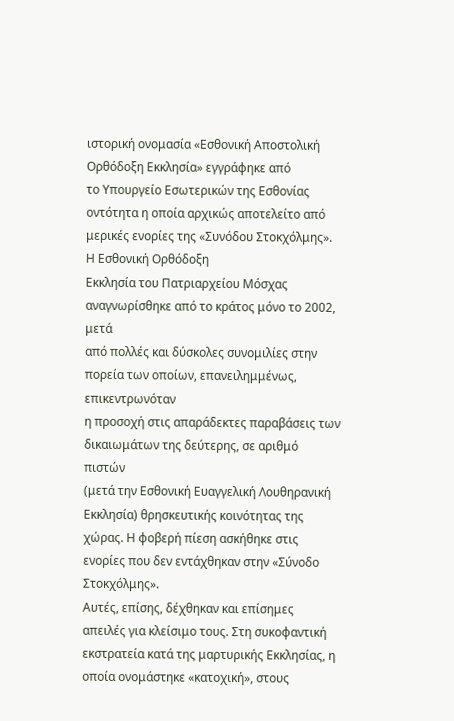ιστορική ονομασία «Εσθονική Αποστολική Ορθόδοξη Εκκλησία» εγγράφηκε από
το Υπουργείο Εσωτερικών της Εσθονίας οντότητα η οποία αρχικώς αποτελείτο από
μερικές ενορίες της «Συνόδου Στοκχόλμης».
Η Εσθονική Ορθόδοξη
Εκκλησία του Πατριαρχείου Μόσχας αναγνωρίσθηκε από το κράτος μόνο το 2002, μετά
από πολλές και δύσκολες συνομιλίες στην πορεία των οποίων, επανειλημμένως, επικεντρωνόταν
η προσοχή στις απαράδεκτες παραβάσεις των δικαιωμάτων της δεύτερης, σε αριθμό πιστών
(μετά την Εσθονική Ευαγγελική Λουθηρανική Εκκλησία) θρησκευτικής κοινότητας της
χώρας. Η φοβερή πίεση ασκήθηκε στις ενορίες που δεν εντάχθηκαν στην «Σύνοδο Στοκχόλμης».
Αυτές, επίσης, δέχθηκαν και επίσημες απειλές για κλείσιμο τους. Στη συκοφαντική
εκστρατεία κατά της μαρτυρικής Εκκλησίας, η οποία ονομάστηκε «κατοχική», στους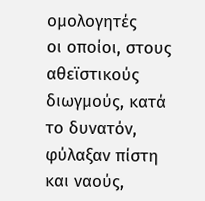ομολογητές
οι οποίοι, στους αθεϊστικούς διωγμούς, κατά το δυνατόν, φύλαξαν πίστη και ναούς,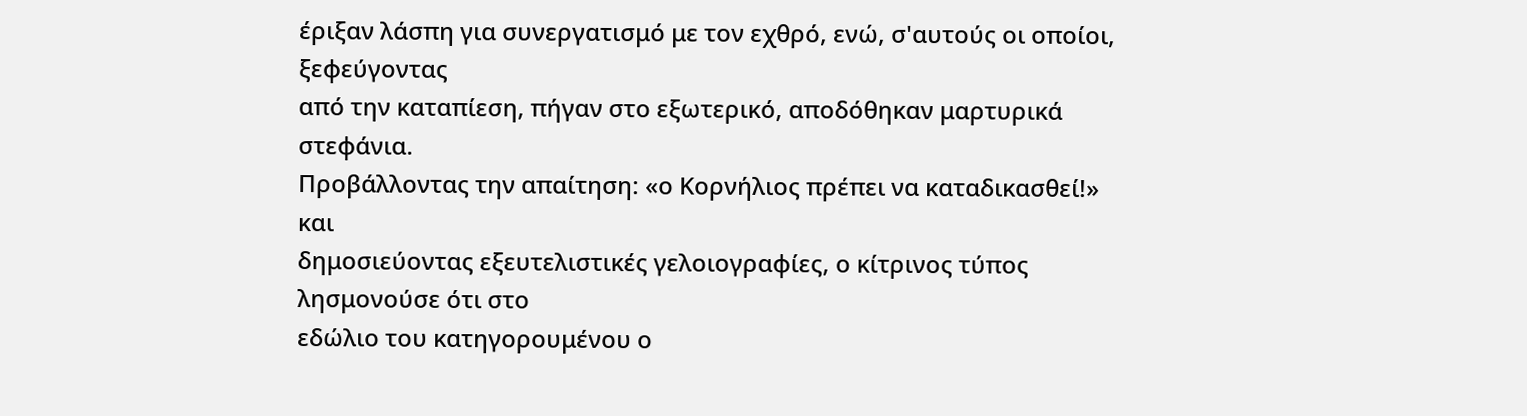έριξαν λάσπη για συνεργατισμό με τον εχθρό, ενώ, σ'αυτούς οι οποίοι, ξεφεύγοντας
από την καταπίεση, πήγαν στο εξωτερικό, αποδόθηκαν μαρτυρικά στεφάνια.
Προβάλλοντας την απαίτηση: «ο Κορνήλιος πρέπει να καταδικασθεί!» και
δημοσιεύοντας εξευτελιστικές γελοιογραφίες, ο κίτρινος τύπος λησμονούσε ότι στο
εδώλιο του κατηγορουμένου ο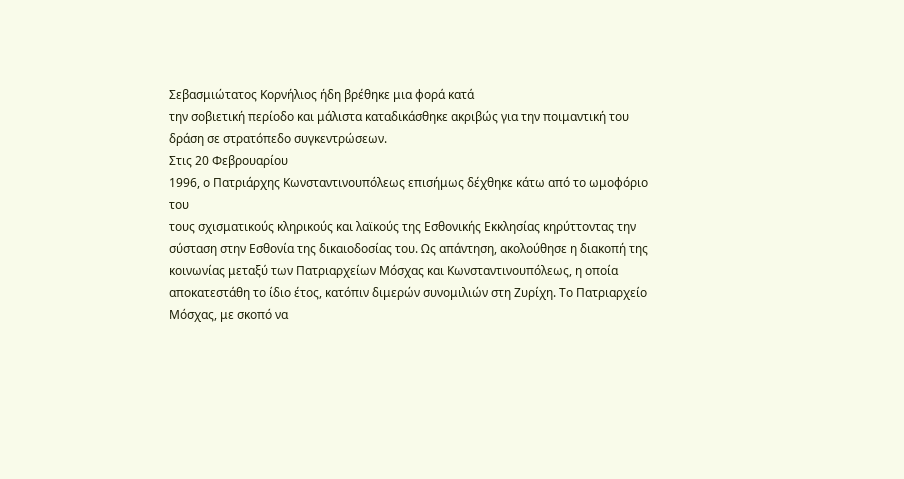Σεβασμιώτατος Κορνήλιος ήδη βρέθηκε μια φορά κατά
την σοβιετική περίοδο και μάλιστα καταδικάσθηκε ακριβώς για την ποιμαντική του
δράση σε στρατόπεδο συγκεντρώσεων.
Στις 20 Φεβρουαρίου
1996, ο Πατριάρχης Κωνσταντινουπόλεως επισήμως δέχθηκε κάτω από το ωμοφόριο του
τους σχισματικούς κληρικούς και λαϊκούς της Εσθονικής Εκκλησίας κηρύττοντας την
σύσταση στην Εσθονία της δικαιοδοσίας του. Ως απάντηση, ακολούθησε η διακοπή της
κοινωνίας μεταξύ των Πατριαρχείων Μόσχας και Κωνσταντινουπόλεως, η οποία
αποκατεστάθη το ίδιο έτος, κατόπιν διμερών συνομιλιών στη Ζυρίχη. Το Πατριαρχείο
Μόσχας, με σκοπό να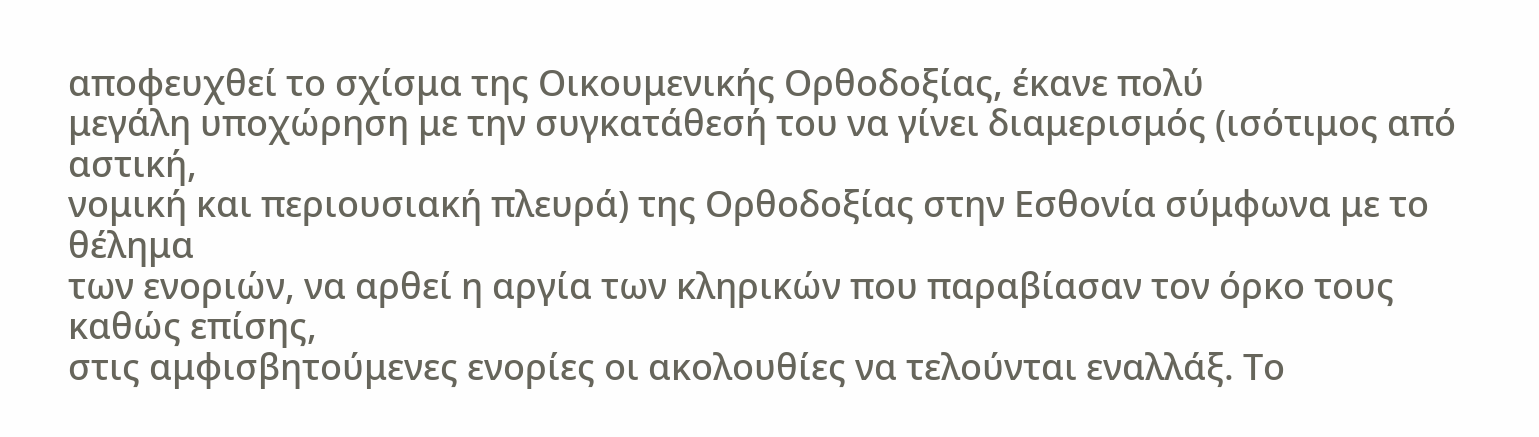αποφευχθεί το σχίσμα της Οικουμενικής Ορθοδοξίας, έκανε πολύ
μεγάλη υποχώρηση με την συγκατάθεσή του να γίνει διαμερισμός (ισότιμος από αστική,
νομική και περιουσιακή πλευρά) της Ορθοδοξίας στην Εσθονία σύμφωνα με το θέλημα
των ενοριών, να αρθεί η αργία των κληρικών που παραβίασαν τον όρκο τους καθώς επίσης,
στις αμφισβητούμενες ενορίες οι ακολουθίες να τελούνται εναλλάξ. Το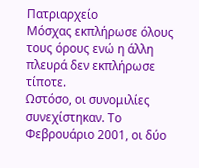Πατριαρχείο
Μόσχας εκπλήρωσε όλους τους όρους ενώ η άλλη πλευρά δεν εκπλήρωσε τίποτε.
Ωστόσο, οι συνομιλίες συνεχίστηκαν. Το Φεβρουάριο 2001, οι δύο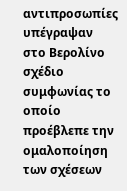αντιπροσωπίες υπέγραψαν
στο Βερολίνο σχέδιο συμφωνίας το οποίο προέβλεπε την ομαλοποίηση των σχέσεων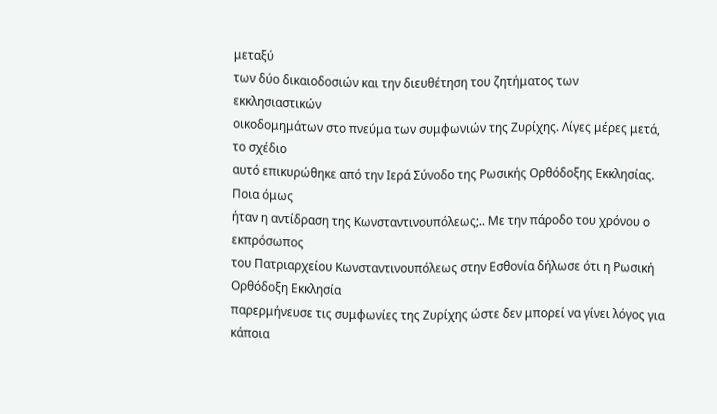μεταξύ
των δύο δικαιοδοσιών και την διευθέτηση του ζητήματος των εκκλησιαστικών
οικοδομημάτων στο πνεύμα των συμφωνιών της Ζυρίχης. Λίγες μέρες μετά, το σχέδιο
αυτό επικυρώθηκε από την Ιερά Σύνοδο της Ρωσικής Ορθόδοξης Εκκλησίας. Ποια όμως
ήταν η αντίδραση της Κωνσταντινουπόλεως;.. Με την πάροδο του χρόνου ο εκπρόσωπος
του Πατριαρχείου Κωνσταντινουπόλεως στην Εσθονία δήλωσε ότι η Ρωσική Ορθόδοξη Εκκλησία
παρερμήνευσε τις συμφωνίες της Ζυρίχης ώστε δεν μπορεί να γίνει λόγος για κάποια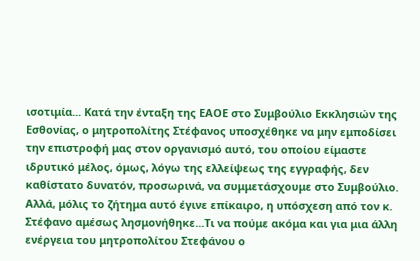ισοτιμία... Κατά την ένταξη της ΕΑΟΕ στο Συμβούλιο Εκκλησιών της Εσθονίας, ο μητροπολίτης Στέφανος υποσχέθηκε να μην εμποδίσει την επιστροφή μας στον οργανισμό αυτό, του οποίου είμαστε ιδρυτικό μέλος, όμως, λόγω της ελλείψεως της εγγραφής, δεν καθίστατο δυνατόν, προσωρινά, να συμμετάσχουμε στο Συμβούλιο. Αλλά, μόλις το ζήτημα αυτό έγινε επίκαιρο, η υπόσχεση από τον κ. Στέφανο αμέσως λησμονήθηκε...Τι να πούμε ακόμα και για μια άλλη ενέργεια του μητροπολίτου Στεφάνου ο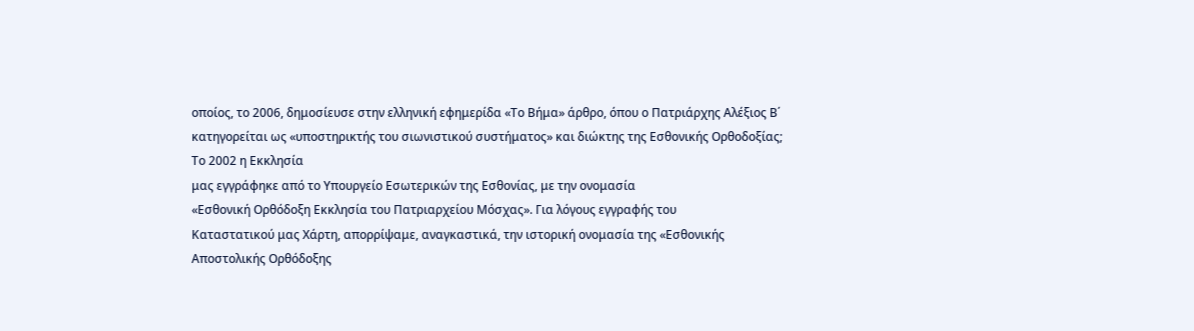οποίος, το 2006, δημοσίευσε στην ελληνική εφημερίδα «Το Βήμα» άρθρο, όπου ο Πατριάρχης Αλέξιος Β΄ κατηγορείται ως «υποστηρικτής του σιωνιστικού συστήματος» και διώκτης της Εσθονικής Ορθοδοξίας;
Το 2002 η Εκκλησία
μας εγγράφηκε από το Υπουργείο Εσωτερικών της Εσθονίας, με την ονομασία
«Εσθονική Ορθόδοξη Εκκλησία του Πατριαρχείου Μόσχας». Για λόγους εγγραφής του
Καταστατικού μας Χάρτη, απορρίψαμε, αναγκαστικά, την ιστορική ονομασία της «Εσθονικής
Αποστολικής Ορθόδοξης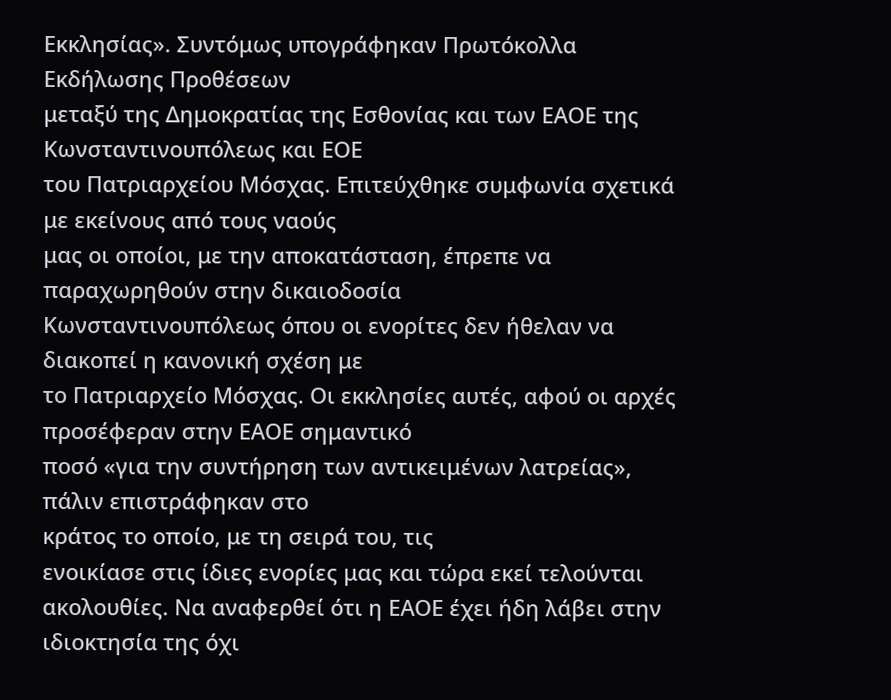Εκκλησίας». Συντόμως υπογράφηκαν Πρωτόκολλα Εκδήλωσης Προθέσεων
μεταξύ της Δημοκρατίας της Εσθονίας και των ΕΑΟΕ της Κωνσταντινουπόλεως και ΕΟΕ
του Πατριαρχείου Μόσχας. Επιτεύχθηκε συμφωνία σχετικά με εκείνους από τους ναούς
μας οι οποίοι, με την αποκατάσταση, έπρεπε να παραχωρηθούν στην δικαιοδοσία
Κωνσταντινουπόλεως όπου οι ενορίτες δεν ήθελαν να διακοπεί η κανονική σχέση με
το Πατριαρχείο Μόσχας. Οι εκκλησίες αυτές, αφού οι αρχές προσέφεραν στην ΕΑΟΕ σημαντικό
ποσό «για την συντήρηση των αντικειμένων λατρείας», πάλιν επιστράφηκαν στο
κράτος το οποίο, με τη σειρά του, τις
ενοικίασε στις ίδιες ενορίες μας και τώρα εκεί τελούνται ακολουθίες. Να αναφερθεί ότι η ΕΑΟΕ έχει ήδη λάβει στην ιδιοκτησία της όχι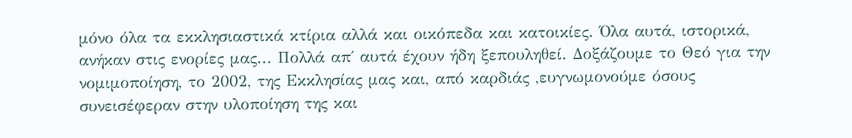μόνο όλα τα εκκλησιαστικά κτίρια αλλά και οικόπεδα και κατοικίες. Όλα αυτά, ιστορικά, ανήκαν στις ενορίες μας... Πολλά απ΄ αυτά έχουν ήδη ξεπουληθεί. Δοξάζουμε το Θεό για την νομιμοποίηση, το 2002, της Εκκλησίας μας και, από καρδιάς ,ευγνωμονούμε όσους συνεισέφεραν στην υλοποίηση της και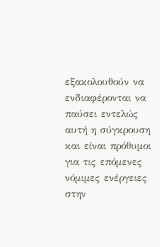εξακολουθούν να ενδιαφέρονται να παύσει εντελώς αυτή η σύγκρουση και είναι πρόθυμοι για τις επόμενες νόμιμες ενέργειες στην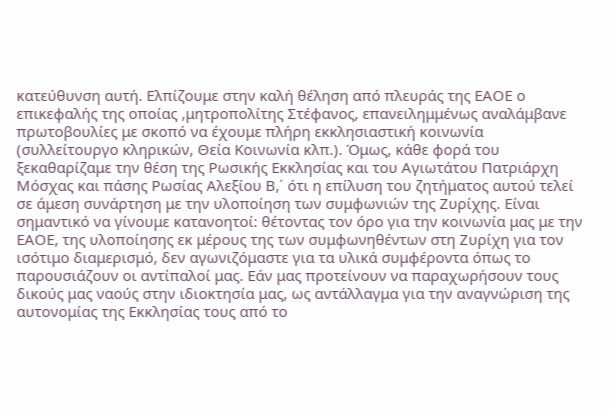κατεύθυνση αυτή. Ελπίζουμε στην καλή θέληση από πλευράς της ΕΑΟΕ ο επικεφαλής της οποίας ,μητροπολίτης Στέφανος, επανειλημμένως αναλάμβανε πρωτοβουλίες με σκοπό να έχουμε πλήρη εκκλησιαστική κοινωνία (συλλείτουργο κληρικών, Θεία Κοινωνία κλπ.). Όμως, κάθε φορά του ξεκαθαρίζαμε την θέση της Ρωσικής Εκκλησίας και του Αγιωτάτου Πατριάρχη Μόσχας και πάσης Ρωσίας Αλεξίου Β,΄ ότι η επίλυση του ζητήματος αυτού τελεί σε άμεση συνάρτηση με την υλοποίηση των συμφωνιών της Ζυρίχης. Είναι σημαντικό να γίνουμε κατανοητοί: θέτοντας τον όρο για την κοινωνία μας με την ΕΑΟΕ, της υλοποίησης εκ μέρους της των συμφωνηθέντων στη Ζυρίχη για τον ισότιμο διαμερισμό, δεν αγωνιζόμαστε για τα υλικά συμφέροντα όπως το παρουσιάζουν οι αντίπαλοί μας. Εάν μας προτείνουν να παραχωρήσουν τους δικούς μας ναούς στην ιδιοκτησία μας, ως αντάλλαγμα για την αναγνώριση της αυτονομίας της Εκκλησίας τους από το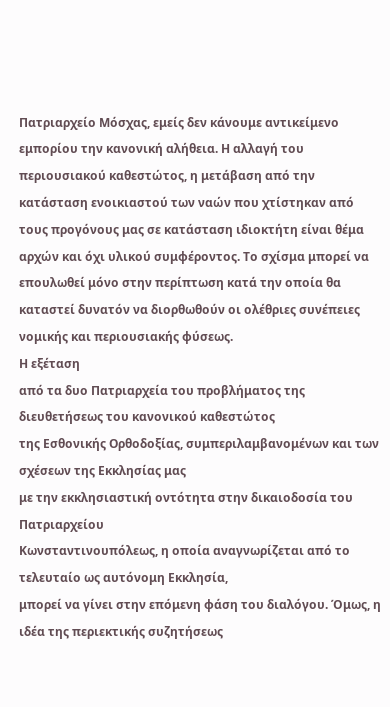Πατριαρχείο Μόσχας, εμείς δεν κάνουμε αντικείμενο εμπορίου την κανονική αλήθεια. Η αλλαγή του περιουσιακού καθεστώτος, η μετάβαση από την κατάσταση ενοικιαστού των ναών που χτίστηκαν από τους προγόνους μας σε κατάσταση ιδιοκτήτη είναι θέμα αρχών και όχι υλικού συμφέροντος. Το σχίσμα μπορεί να επουλωθεί μόνο στην περίπτωση κατά την οποία θα καταστεί δυνατόν να διορθωθούν οι ολέθριες συνέπειες νομικής και περιουσιακής φύσεως.
Η εξέταση
από τα δυο Πατριαρχεία του προβλήματος της διευθετήσεως του κανονικού καθεστώτος
της Εσθονικής Ορθοδοξίας, συμπεριλαμβανομένων και των σχέσεων της Εκκλησίας μας
με την εκκλησιαστική οντότητα στην δικαιοδοσία του Πατριαρχείου
Κωνσταντινουπόλεως, η οποία αναγνωρίζεται από το τελευταίο ως αυτόνομη Εκκλησία,
μπορεί να γίνει στην επόμενη φάση του διαλόγου. Όμως, η ιδέα της περιεκτικής συζητήσεως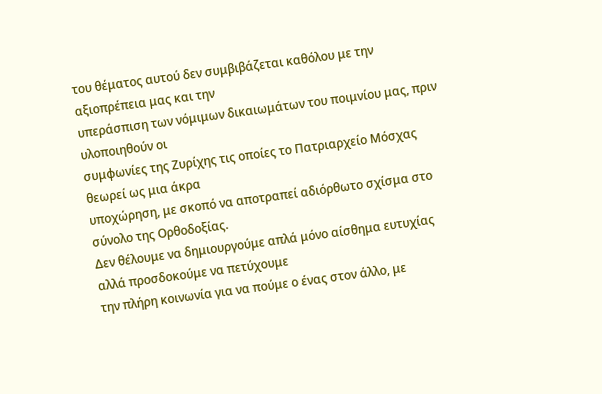του θέματος αυτού δεν συμβιβάζεται καθόλου με την αξιοπρέπεια μας και την
υπεράσπιση των νόμιμων δικαιωμάτων του ποιμνίου μας, πριν υλοποιηθούν οι
συμφωνίες της Ζυρίχης τις οποίες το Πατριαρχείο Μόσχας θεωρεί ως μια άκρα
υποχώρηση, με σκοπό να αποτραπεί αδιόρθωτο σχίσμα στο σύνολο της Ορθοδοξίας.
Δεν θέλουμε να δημιουργούμε απλά μόνο αίσθημα ευτυχίας αλλά προσδοκούμε να πετύχουμε
την πλήρη κοινωνία για να πούμε ο ένας στον άλλο, με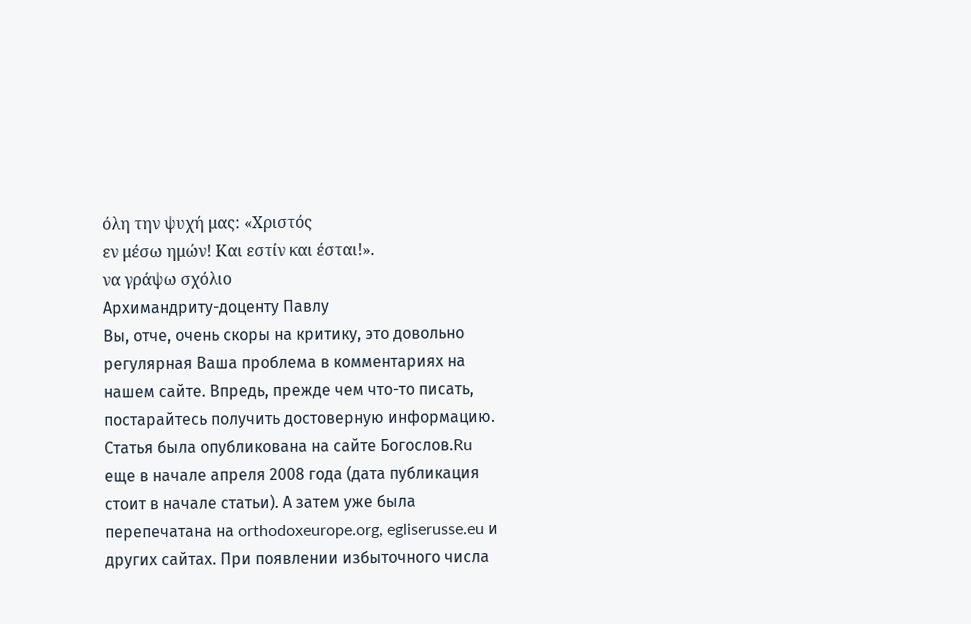όλη την ψυχή μας: «Χριστός
εν μέσω ημών! Και εστίν και έσται!».
να γράψω σχόλιο
Архимандриту-доценту Павлу
Вы, отче, очень скоры на критику, это довольно регулярная Ваша проблема в комментариях на нашем сайте. Впредь, прежде чем что-то писать, постарайтесь получить достоверную информацию. Статья была опубликована на сайте Богослов.Ru еще в начале апреля 2008 года (дата публикация стоит в начале статьи). А затем уже была перепечатана на orthodoxeurope.org, egliserusse.eu и других сайтах. При появлении избыточного числа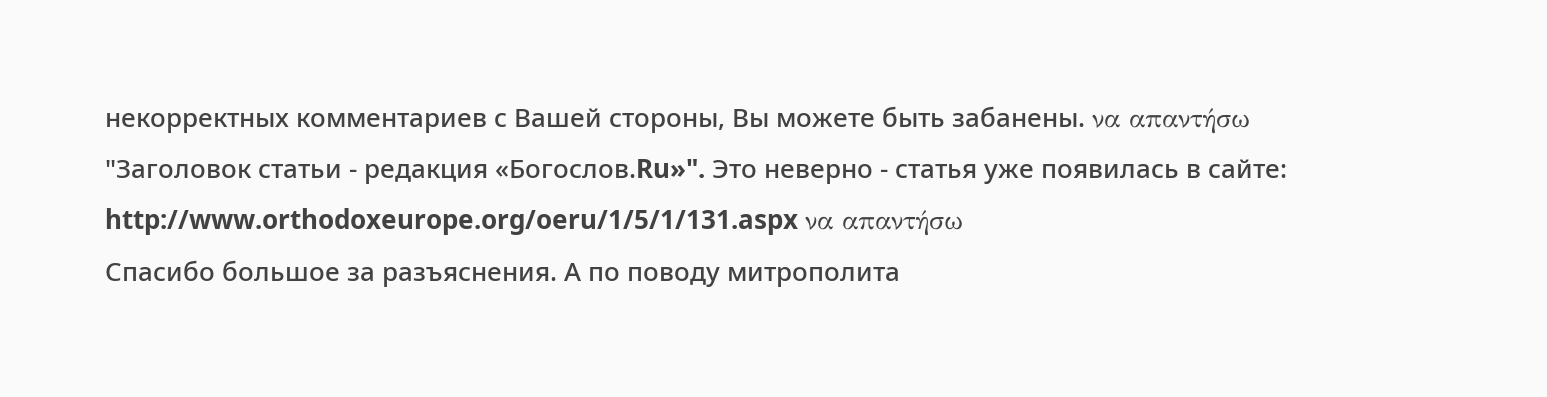некорректных комментариев с Вашей стороны, Вы можете быть забанены. να απαντήσω
"Заголовок статьи - редакция «Богослов.Ru»". Это неверно - статья уже появилась в сайте:
http://www.orthodoxeurope.org/oeru/1/5/1/131.aspx να απαντήσω
Спасибо большое за разъяснения. А по поводу митрополита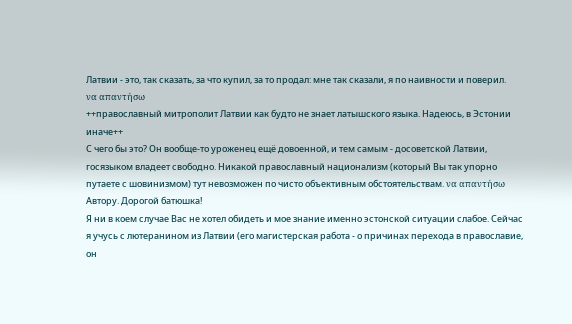Латвии - это, так сказать, за что купил, за то продал: мне так сказали, я по наивности и поверил.
να απαντήσω
++православный митрополит Латвии как будто не знает латышского языка. Надеюсь, в Эстонии иначе++
С чего бы это? Он вообще-то уроженец ещё довоенной, и тем самым - досоветской Латвии, госязыком владеет свободно. Никакой православный национализм (который Вы так упорно путаете с шовинизмом) тут невозможен по чисто объективным обстоятельствам. να απαντήσω
Автору. Дорогой батюшка!
Я ни в коем случае Вас не хотел обидеть и мое знание именно эстонской ситуации слабое. Сейчас я учусь с лютеранином из Латвии (его магистерская работа - о причинах перехода в православие, он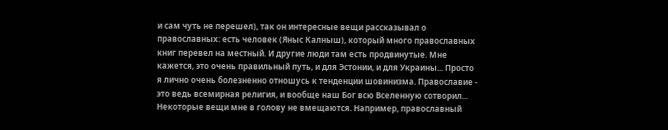и сам чуть не перешел), так он интересные вещи рассказывал о православных: есть человек (Яныс Калныш), который много православных книг перевел на местный. И другие люди там есть продвинутые. Мне кажется, это очень правильный путь, и для Эстонии, и для Украины... Просто я лично очень болезненно отношусь к тенденции шовинизма. Православие - это ведь всемирная религия, и вообще наш Бог всю Вселенную сотворил... Некоторые вещи мне в голову не вмещаются. Например, православный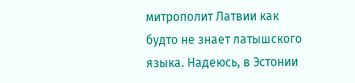митрополит Латвии как будто не знает латышского языка. Надеюсь, в Эстонии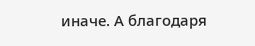иначе. А благодаря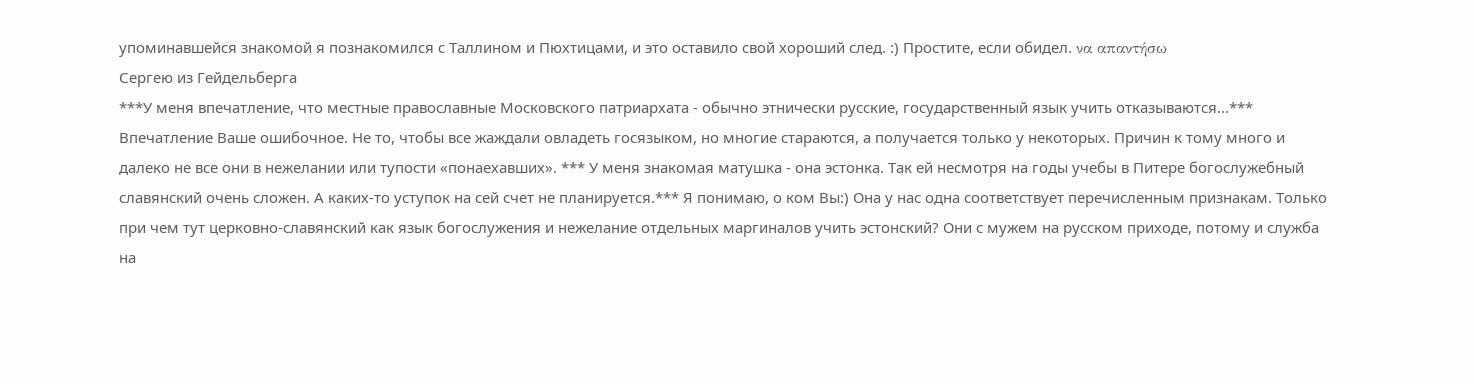упоминавшейся знакомой я познакомился с Таллином и Пюхтицами, и это оставило свой хороший след. :) Простите, если обидел. να απαντήσω
Сергею из Гейдельберга
***У меня впечатление, что местные православные Московского патриархата - обычно этнически русские, государственный язык учить отказываются...*** Впечатление Ваше ошибочное. Не то, чтобы все жаждали овладеть госязыком, но многие стараются, а получается только у некоторых. Причин к тому много и далеко не все они в нежелании или тупости «понаехавших». *** У меня знакомая матушка - она эстонка. Так ей несмотря на годы учебы в Питере богослужебный славянский очень сложен. А каких-то уступок на сей счет не планируется.*** Я понимаю, о ком Вы:) Она у нас одна соответствует перечисленным признакам. Только при чем тут церковно-славянский как язык богослужения и нежелание отдельных маргиналов учить эстонский? Они с мужем на русском приходе, потому и служба на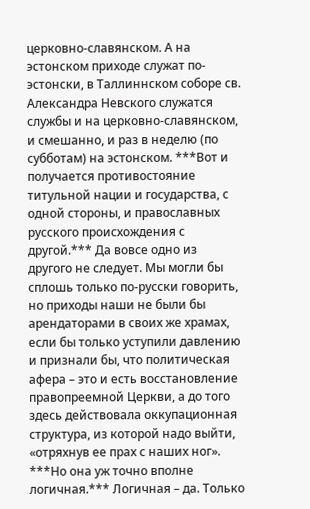церковно-славянском. А на эстонском приходе служат по-эстонски, в Таллиннском соборе св. Александра Невского служатся службы и на церковно-славянском, и смешанно, и раз в неделю (по субботам) на эстонском. ***Вот и получается противостояние титульной нации и государства, с одной стороны, и православных русского происхождения с другой.*** Да вовсе одно из другого не следует. Мы могли бы сплошь только по-русски говорить, но приходы наши не были бы арендаторами в своих же храмах, если бы только уступили давлению и признали бы, что политическая афера – это и есть восстановление правопреемной Церкви, а до того здесь действовала оккупационная структура, из которой надо выйти, «отряхнув ее прах с наших ног». ***Но она уж точно вполне логичная.*** Логичная – да. Только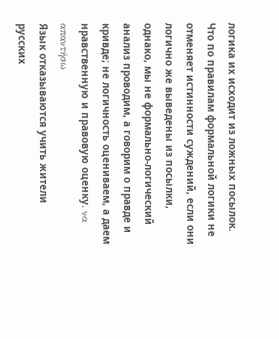логика их исходит из ложных посылок. Что по правилам формальной логики не отменяет истинности суждений, если они логично же выведены из посылки, однако, мы не формально-логический анализ проводим, а говорим о правде и кривде; не логичность оцениваем, а даем нравственную и правовую оценку. να απαντήσω
Язык отказываются учить жители русских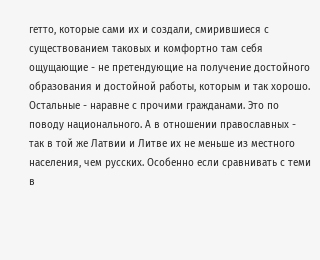гетто, которые сами их и создали, смирившиеся с существованием таковых и комфортно там себя ощущающие - не претендующие на получение достойного образования и достойной работы, которым и так хорошо. Остальные - наравне с прочими гражданами. Это по поводу национального. А в отношении православных - так в той же Латвии и Литве их не меньше из местного населения, чем русских. Особенно если сравнивать с теми в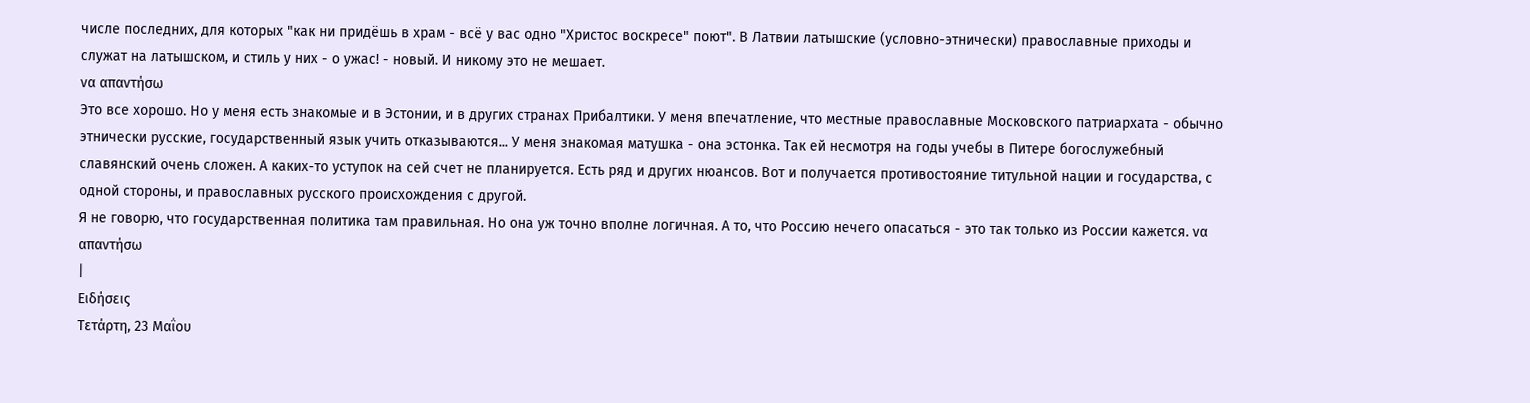числе последних, для которых "как ни придёшь в храм - всё у вас одно "Христос воскресе" поют". В Латвии латышские (условно-этнически) православные приходы и служат на латышском, и стиль у них - о ужас! - новый. И никому это не мешает.
να απαντήσω
Это все хорошо. Но у меня есть знакомые и в Эстонии, и в других странах Прибалтики. У меня впечатление, что местные православные Московского патриархата - обычно этнически русские, государственный язык учить отказываются... У меня знакомая матушка - она эстонка. Так ей несмотря на годы учебы в Питере богослужебный славянский очень сложен. А каких-то уступок на сей счет не планируется. Есть ряд и других нюансов. Вот и получается противостояние титульной нации и государства, с одной стороны, и православных русского происхождения с другой.
Я не говорю, что государственная политика там правильная. Но она уж точно вполне логичная. А то, что Россию нечего опасаться - это так только из России кажется. να απαντήσω
|
Ειδήσεις
Τετάρτη, 23 Μαΐου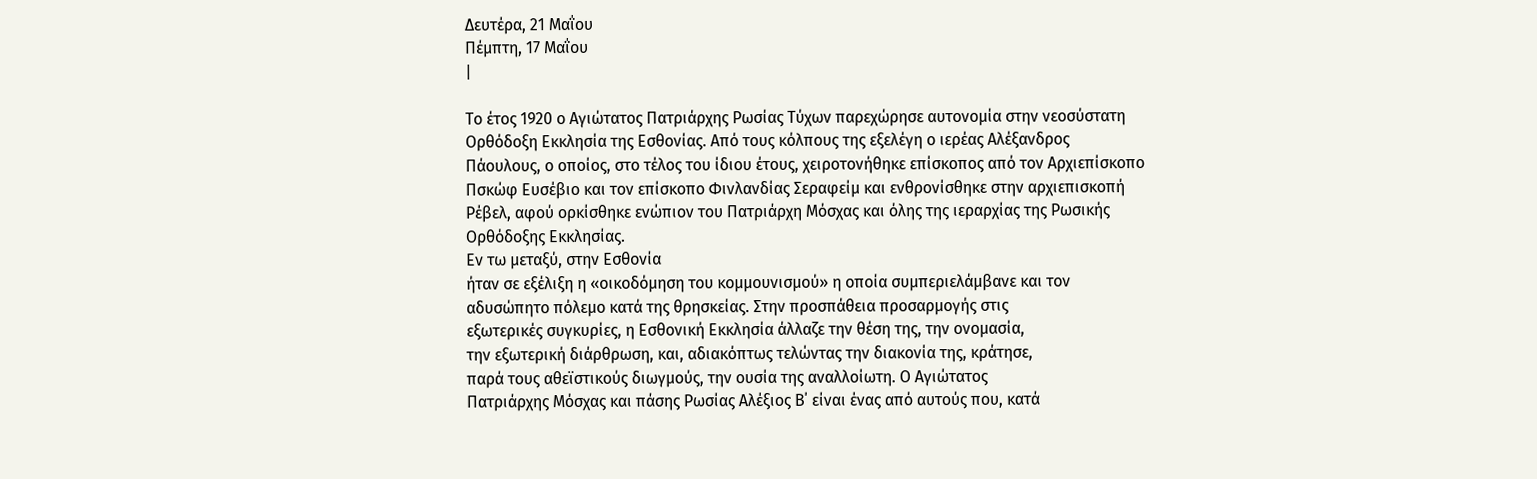Δευτέρα, 21 Μαΐου
Πέμπτη, 17 Μαΐου
|

Το έτος 1920 ο Αγιώτατος Πατριάρχης Ρωσίας Τύχων παρεχώρησε αυτονομία στην νεοσύστατη
Ορθόδοξη Εκκλησία της Εσθονίας. Από τους κόλπους της εξελέγη ο ιερέας Αλέξανδρος
Πάουλους, ο οποίος, στο τέλος του ίδιου έτους, χειροτονήθηκε επίσκοπος από τον Αρχιεπίσκοπο
Πσκώφ Ευσέβιο και τον επίσκοπο Φινλανδίας Σεραφείμ και ενθρονίσθηκε στην αρχιεπισκοπή
Ρέβελ, αφού ορκίσθηκε ενώπιον του Πατριάρχη Μόσχας και όλης της ιεραρχίας της Ρωσικής
Ορθόδοξης Εκκλησίας.
Εν τω μεταξύ, στην Εσθονία
ήταν σε εξέλιξη η «οικοδόμηση του κομμουνισμού» η οποία συμπεριελάμβανε και τον
αδυσώπητο πόλεμο κατά της θρησκείας. Στην προσπάθεια προσαρμογής στις
εξωτερικές συγκυρίες, η Εσθονική Εκκλησία άλλαζε την θέση της, την ονομασία,
την εξωτερική διάρθρωση, και, αδιακόπτως τελώντας την διακονία της, κράτησε,
παρά τους αθεϊστικούς διωγμούς, την ουσία της αναλλοίωτη. Ο Αγιώτατος
Πατριάρχης Μόσχας και πάσης Ρωσίας Αλέξιος Β΄ είναι ένας από αυτούς που, κατά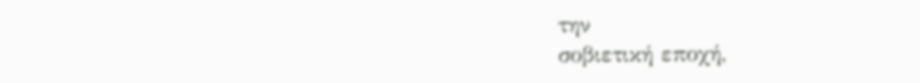την
σοβιετική εποχή,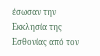έσωσαν την Εκκλησία της Εσθονίας από τον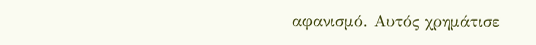αφανισμό. Αυτός χρημάτισε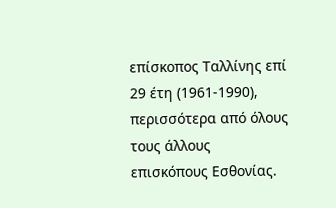επίσκοπος Ταλλίνης επί 29 έτη (1961-1990), περισσότερα από όλους τους άλλους
επισκόπους Εσθονίας.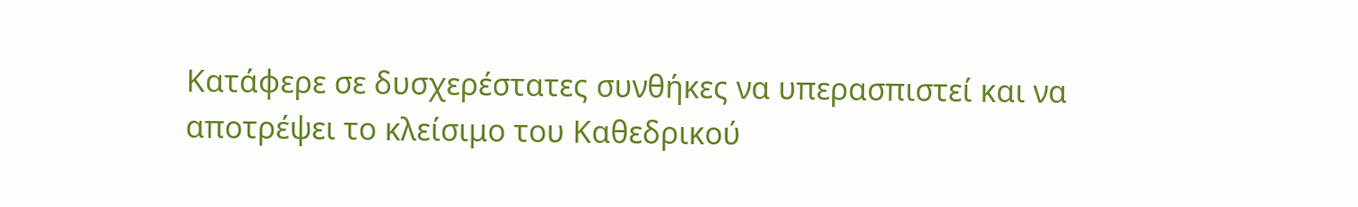Κατάφερε σε δυσχερέστατες συνθήκες να υπερασπιστεί και να
αποτρέψει το κλείσιμο του Καθεδρικού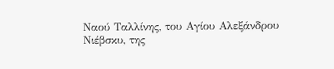Ναού Ταλλίνης, του Αγίου Αλεξάνδρου
Νιέβσκυ, της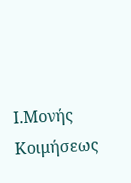Ι.Μονής Κοιμήσεως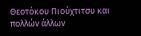Θεοτόκου Πιούχτιτσυ και πολλών άλλων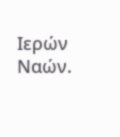Ιερών Ναών.